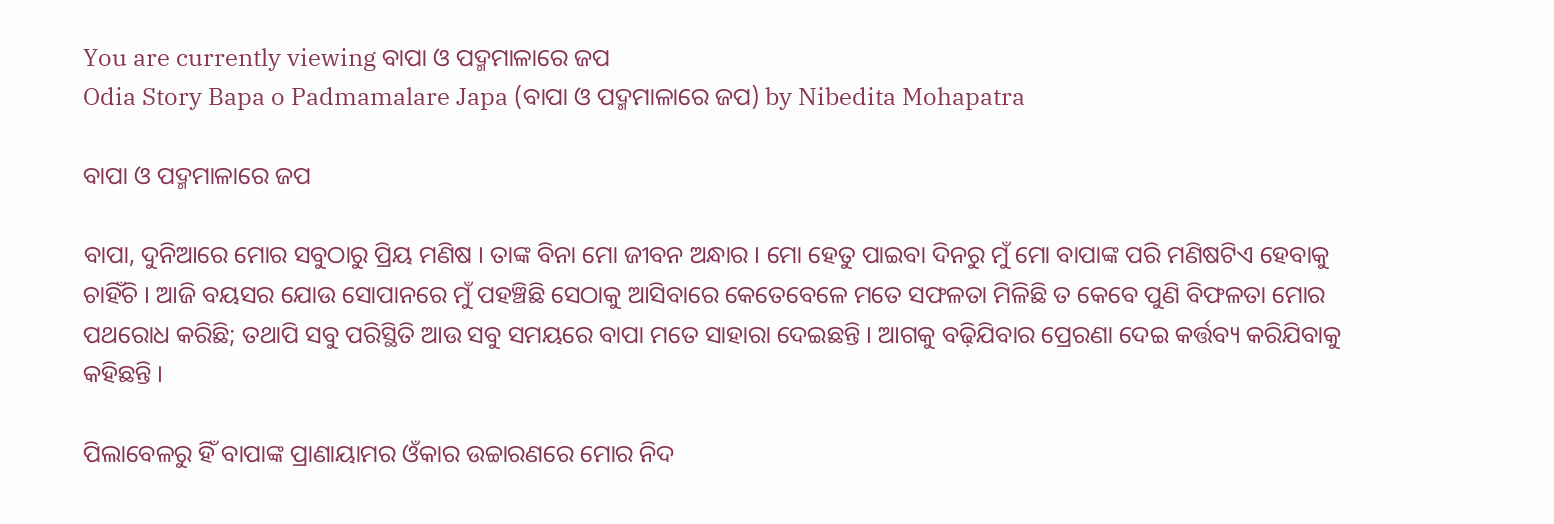You are currently viewing ବାପା ଓ ପଦ୍ମମାଳାରେ ଜପ
Odia Story Bapa o Padmamalare Japa (ବାପା ଓ ପଦ୍ମମାଳାରେ ଜପ) by Nibedita Mohapatra

ବାପା ଓ ପଦ୍ମମାଳାରେ ଜପ

ବାପା, ଦୁନିଆରେ ମୋର ସବୁଠାରୁ ପ୍ରିୟ ମଣିଷ । ତାଙ୍କ ବିନା ମୋ ଜୀବନ ଅନ୍ଧାର । ମୋ ହେତୁ ପାଇବା ଦିନରୁ ମୁଁ ମୋ ବାପାଙ୍କ ପରି ମଣିଷଟିଏ ହେବାକୁ ଚାହିଁଚି । ଆଜି ବୟସର ଯୋଉ ସୋପାନରେ ମୁଁ ପହଞ୍ଚିଛି ସେଠାକୁ ଆସିବାରେ କେତେବେଳେ ମତେ ସଫଳତା ମିଳିଛି ତ କେବେ ପୁଣି ବିଫଳତା ମୋର ପଥରୋଧ କରିଛି; ତଥାପି ସବୁ ପରିସ୍ଥିତି ଆଉ ସବୁ ସମୟରେ ବାପା ମତେ ସାହାରା ଦେଇଛନ୍ତି । ଆଗକୁ ବଢ଼ିଯିବାର ପ୍ରେରଣା ଦେଇ କର୍ତ୍ତବ୍ୟ କରିଯିବାକୁ କହିଛନ୍ତି ।

ପିଲାବେଳରୁ ହିଁ ବାପାଙ୍କ ପ୍ରାଣାୟାମର ଓଁକାର ଉଚ୍ଚାରଣରେ ମୋର ନିଦ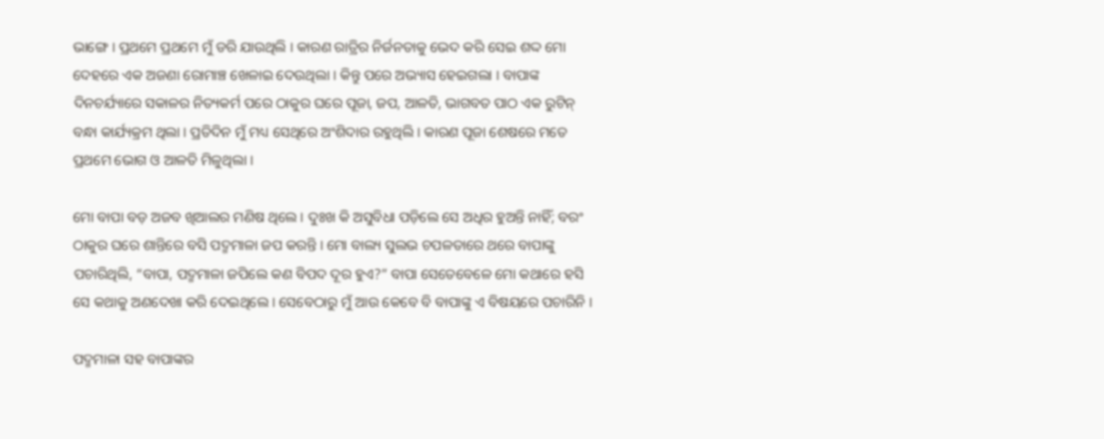ଭାଙ୍ଗେ । ପ୍ରଥମେ ପ୍ରଥମେ ମୁଁ ଡରି ଯାଉଥିଲି । କାରଣ ରାତ୍ରିର ନିର୍ଜନତାକୁ ଭେଦ କରି ସେଇ ଶଦ୍ଦ ମୋ ଦେହରେ ଏକ ଅଜଣା ରୋମାଞ୍ଚ ଖେଳାଇ ଦେଉଥିଲା । କିନ୍ତୁ ପରେ ଅଭ୍ୟାସ ହେଇଗଲା । ବାପାଙ୍କ ଦିନଚର୍ଯ୍ୟାରେ ସକାଳର ନିତ୍ୟକର୍ମ ପରେ ଠାକୁର ଘରେ ପୂଜା, ଜପ, ଆଳତି, ଭାଗବତ ପାଠ ଏକ ରୁଟିନ୍ ବନ୍ଧା କାର୍ଯ୍ୟକ୍ରମ ଥିଲା । ପ୍ରତିଦିନ ମୁଁ ମଧ୍ୟ ସେଥିରେ ଅଂଶିଦାର ରହୁଥିଲି । କାରଣ ପୂଜା ଶେଷରେ ମତେ ପ୍ରଥମେ ଭୋଗ ଓ ଆଳତି ମିଳୁଥିଲା ।

ମୋ ବାପା ବଡ଼ ଅଜବ ଖିଆଲର ମଣିଷ ଥିଲେ । ଦୁଃଖ କି ଅସୁବିଧା ପଡ଼ିଲେ ସେ ଅଧିର ହୁଅନ୍ତି ନାହିଁ; ବରଂ ଠାକୁର ଘରେ ଶାନ୍ତିରେ ବସି ପଦ୍ମମାଳା ଜପ କରନ୍ତି । ମୋ ବାଲ୍ୟ ସୁଲଭ ଚପଳତାରେ ଥରେ ବାପାଙ୍କୁ ପଚାରିଥିଲି, “ବାପା, ପଦ୍ମମାଳା ଜପିଲେ କଣ ବିପଦ ଦୂର ହୁଏ?” ବାପା ସେତେବେଳେ ମୋ କଥାରେ ହସି ସେ କଥାକୁ ଅଣଦେଖା କରି ଦେଇଥିଲେ । ସେବେଠାରୁ ମୁଁ ଆଉ କେବେ ବି ବାପାଙ୍କୁ ଏ ବିଷୟରେ ପଚାରିନି ।

ପଦ୍ମମାଳା ସହ ବାପାଙ୍କର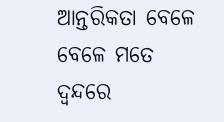ଆନ୍ତରିକତା ବେଳେ ବେଳେ ମତେ ଦ୍ୱନ୍ଦରେ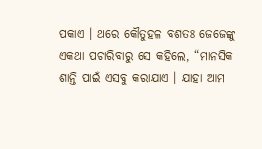ପକାଏ । ଥରେ କୌତୁହଳ ବଶତଃ ଜେଜେଙ୍କୁ ଏକଥା ପଚାରିବାରୁ ସେ କହିଲେ, “ମାନସିକ ଶାନ୍ତି ପାଇଁ ଏସବୁ କରାଯାଏ । ଯାହା ଆମ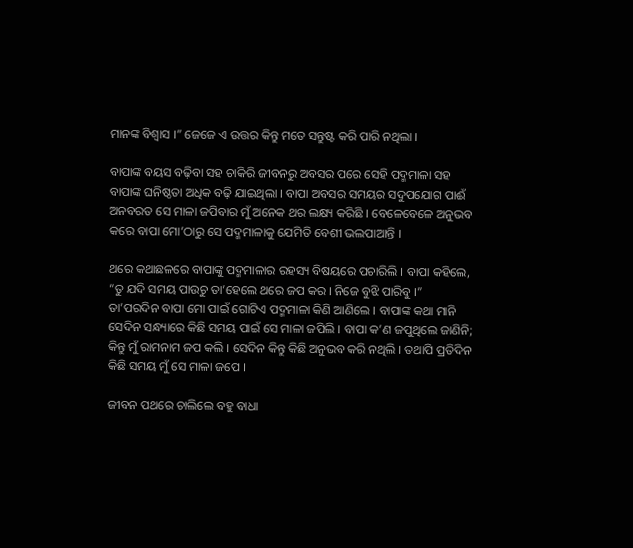ମାନଙ୍କ ବିଶ୍ୱାସ ।” ଜେଜେ ଏ ଉତ୍ତର କିନ୍ତୁ ମତେ ସନ୍ତୁଷ୍ଟ କରି ପାରି ନଥିଲା ।

ବାପାଙ୍କ ବୟସ ବଢ଼ିବା ସହ ଚାକିରି ଜୀବନରୁ ଅବସର ପରେ ସେହି ପଦ୍ମମାଳା ସହ ବାପାଙ୍କ ଘନିଷ୍ଠତା ଅଧିକ ବଢ଼ି ଯାଇଥିଲା । ବାପା ଅବସର ସମୟର ସଦୁପଯୋଗ ପାଈଁ ଅନବରତ ସେ ମାଳା ଜପିବାର ମୁଁ ଅନେକ ଥର ଲକ୍ଷ୍ୟ କରିଛି । ବେଳେବେଳେ ଅନୁଭବ କରେ ବାପା ମୋ’ଠାରୁ ସେ ପଦ୍ମମାଳାକୁ ଯେମିତି ବେଶୀ ଭଲପାଆନ୍ତି ।

ଥରେ କଥାଛଳରେ ବାପାଙ୍କୁ ପଦ୍ମମାଳାର ରହସ୍ୟ ବିଷୟରେ ପଚାରିଲି । ବାପା କହିଲେ, “ତୁ ଯଦି ସମୟ ପାଉଚୁ ତା’ହେଲେ ଥରେ ଜପ କର । ନିଜେ ବୁଝି ପାରିବୁ ।” ତା’ପରଦିନ ବାପା ମୋ ପାଇଁ ଗୋଟିଏ ପଦ୍ମମାଳା କିଣି ଆଣିଲେ । ବାପାଙ୍କ କଥା ମାନି ସେଦିନ ସନ୍ଧ୍ୟାରେ କିଛି ସମୟ ପାଇଁ ସେ ମାଳା ଜପିଲି । ବାପା କ’ଣ ଜପୁଥିଲେ ଜାଣିନି; କିନ୍ତୁ ମୁଁ ରାମନାମ ଜପ କଲି । ସେଦିନ କିନ୍ତୁ କିଛି ଅନୁଭବ କରି ନଥିଲି । ତଥାପି ପ୍ରତିଦିନ କିଛି ସମୟ ମୁଁ ସେ ମାଳା ଜପେ ।

ଜୀବନ ପଥରେ ଚାଲିଲେ ବହୁ ବାଧା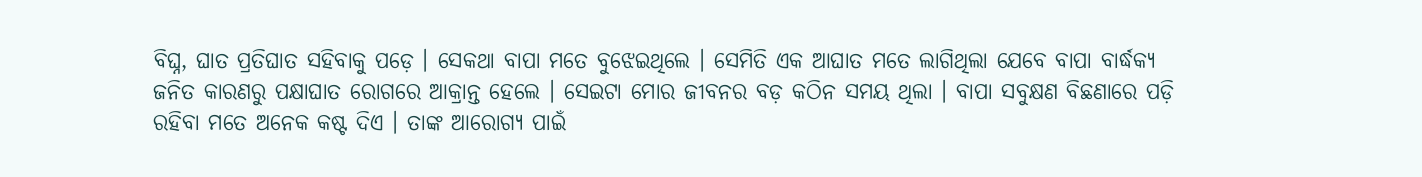ବିଘ୍ନ, ଘାତ ପ୍ରତିଘାତ ସହିବାକୁ ପଡ଼େ । ସେକଥା ବାପା ମତେ ବୁଝେଇଥିଲେ । ସେମିତି ଏକ ଆଘାତ ମତେ ଲାଗିଥିଲା ଯେବେ ବାପା ବାର୍ଦ୍ଧକ୍ୟ ଜନିତ କାରଣରୁ ପକ୍ଷାଘାତ ରୋଗରେ ଆକ୍ରାନ୍ତ ହେଲେ । ସେଇଟା ମୋର ଜୀବନର ବଡ଼ କଠିନ ସମୟ ଥିଲା । ବାପା ସବୁକ୍ଷଣ ବିଛଣାରେ ପଡ଼ି ରହିବା ମତେ ଅନେକ କଷ୍ଟ ଦିଏ । ତାଙ୍କ ଆରୋଗ୍ୟ ପାଇଁ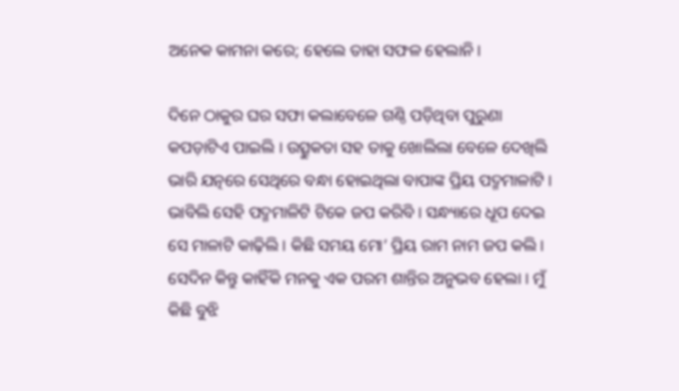ଅନେକ କାମନା କରେ; ହେଲେ ତାହା ସଫଳ ହେଲାନି ।

ଦିନେ ଠାକୁର ଘର ସଫା କଲାବେଳେ ଗଣ୍ଠି ପଡ଼ିଥିବା ପୁରୁଣା କପଡ଼ାଟିଏ ପାଇଲି । ଉତ୍ସୁକତା ସହ ତାକୁ ଖୋଲିଲା ବେଳେ ଦେଖିଲି ଭାରି ଯତ୍ନରେ ସେଥିରେ ବନ୍ଧା ହୋଇଥିଲା ବାପାଙ୍କ ପ୍ରିୟ ପଦ୍ମମାଳାଟି । ଭାବିଲି ସେହି ପଦ୍ମମାଳିଟି ଟିକେ ଜପ କରିବି । ସନ୍ଧ୍ୟାରେ ଧୂପ ଦେଇ ସେ ମାଳାଟି କାଢ଼ିଲି । କିଛି ସମୟ ମୋ’ ପ୍ରିୟ ରାମ ନାମ ଜପ କଲି । ସେଦିନ କିନ୍ତୁ କାହିଁକି ମନକୁ ଏକ ପରମ ଶାନ୍ତିର ଅନୁଭବ ହେଲା । ମୁଁ କିଛି ବୁଝି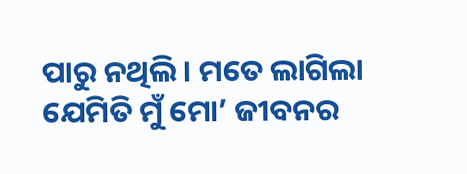ପାରୁ ନଥିଲି । ମତେ ଲାଗିଲା ଯେମିତି ମୁଁ ମୋ’ ଜୀବନର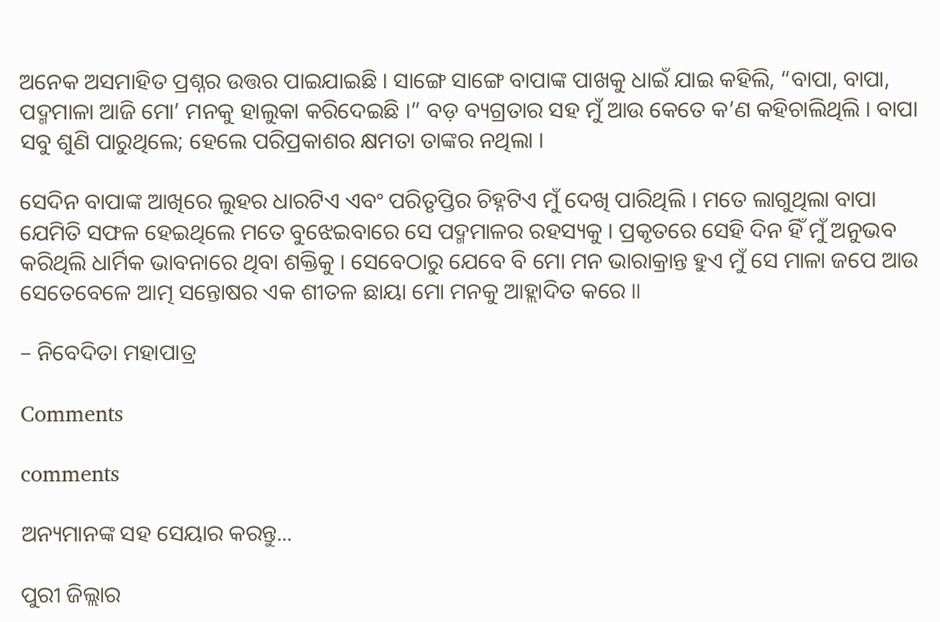ଅନେକ ଅସମାହିତ ପ୍ରଶ୍ନର ଉତ୍ତର ପାଇଯାଇଛି । ସାଙ୍ଗେ ସାଙ୍ଗେ ବାପାଙ୍କ ପାଖକୁ ଧାଇଁ ଯାଇ କହିଲି, “ବାପା, ବାପା, ପଦ୍ମମାଳା ଆଜି ମୋ’ ମନକୁ ହାଲୁକା କରିଦେଇଛି ।” ବଡ଼ ବ୍ୟଗ୍ରତାର ସହ ମୁଁ ଆଉ କେତେ କ’ଣ କହିଚାଲିଥିଲି । ବାପା ସବୁ ଶୁଣି ପାରୁଥିଲେ; ହେଲେ ପରିପ୍ରକାଶର କ୍ଷମତା ତାଙ୍କର ନଥିଲା ।

ସେଦିନ ବାପାଙ୍କ ଆଖିରେ ଲୁହର ଧାରଟିଏ ଏବଂ ପରିତୃପ୍ତିର ଚିହ୍ନଟିଏ ମୁଁ ଦେଖି ପାରିଥିଲି । ମତେ ଲାଗୁଥିଲା ବାପା ଯେମିତି ସଫଳ ହେଇଥିଲେ ମତେ ବୁଝେଇବାରେ ସେ ପଦ୍ମମାଳର ରହସ୍ୟକୁ । ପ୍ରକୃତରେ ସେହି ଦିନ ହିଁ ମୁଁ ଅନୁଭବ କରିଥିଲି ଧାର୍ମିକ ଭାବନାରେ ଥିବା ଶକ୍ତିକୁ । ସେବେଠାରୁ ଯେବେ ବି ମୋ ମନ ଭାରାକ୍ରାନ୍ତ ହୁଏ ମୁଁ ସେ ମାଳା ଜପେ ଆଉ ସେତେବେଳେ ଆତ୍ମ ସନ୍ତୋଷର ଏକ ଶୀତଳ ଛାୟା ମୋ ମନକୁ ଆହ୍ଲାଦିତ କରେ ॥

– ନିବେଦିତା ମହାପାତ୍ର

Comments

comments

ଅନ୍ୟମାନଙ୍କ ସହ ସେୟାର କରନ୍ତୁ...

ପୁରୀ ଜିଲ୍ଲାର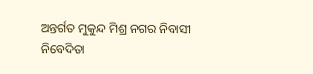ଅନ୍ତର୍ଗତ ମୁକୁନ୍ଦ ମିଶ୍ର ନଗର ନିବାସୀ ନିବେଦିତା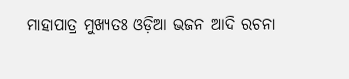ମାହାପାତ୍ର ମୁଖ୍ୟତଃ ଓଡ଼ିଆ ଭଜନ ଆଦି ରଚନା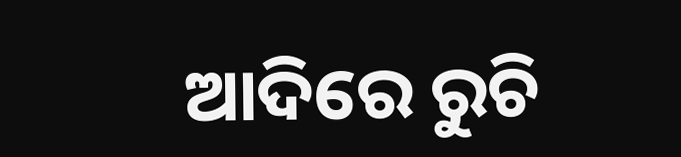ଆଦିରେ ରୁଚି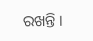ରଖନ୍ତି ।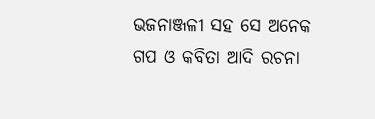ଭଜନାଞ୍ଜଳୀ ସହ ସେ ଅନେକ ଗପ ଓ କବିତା ଆଦି ରଚନା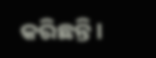କରିଛନ୍ତି ।